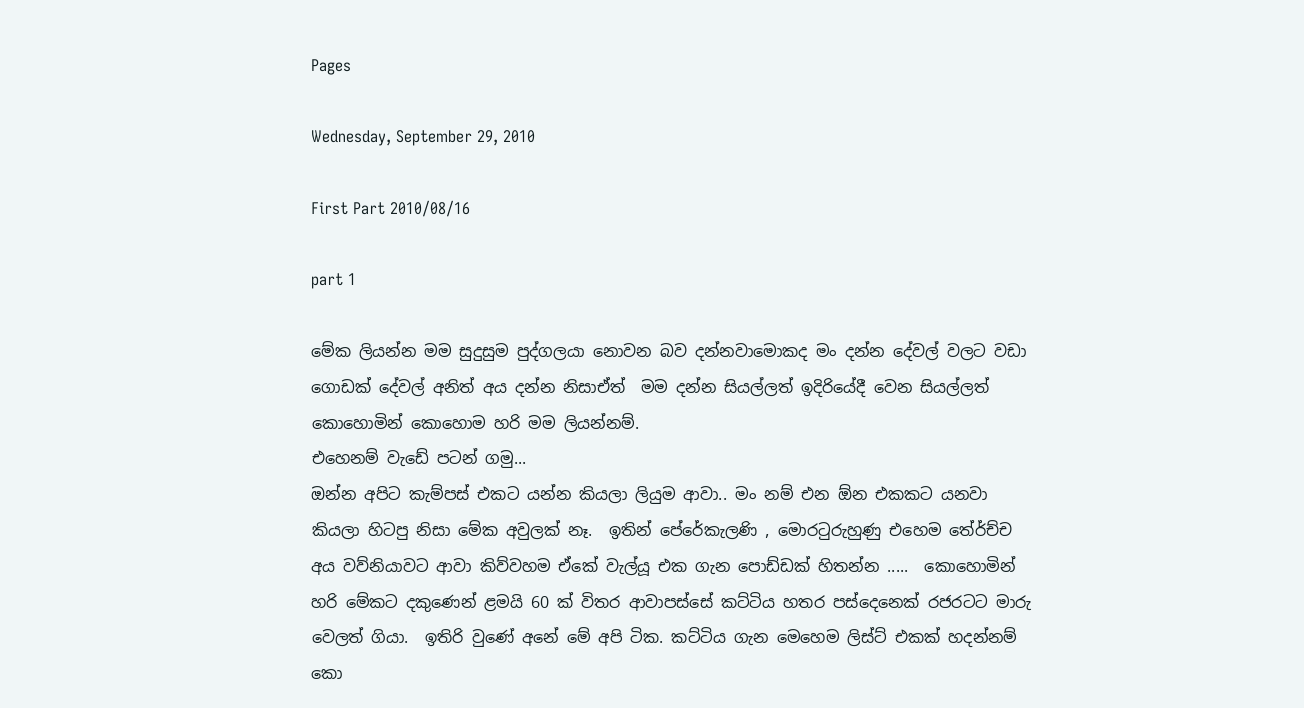Pages

Wednesday, September 29, 2010

First Part 2010/08/16

part 1

මේක ලියන්න මම සුදුසුම පුද්ගලයා නොවන බව දන්නවාමොකද මං දන්න දේවල් වලට වඩා ගොඩක් දේවල් අනිත් අය දන්න නිසාඒත්  මම දන්න සියල්ලත් ඉදිරියේදී වෙන සියල්ලත් කොහොමින් කොහොම හරි මම ලියන්නම්.
එහෙනම් වැඩේ පටන් ගමු...
ඔන්න අපිට කැම්පස් එකට යන්න කියලා ලියුම ආවා.. මං නම් එන ඕන එකකට යනවා කියලා හිටපු නිසා මේක අවුලක් නෑ.  ඉතින් පේරේකැලණි , මොරටුරුහුණු එහෙම තේර්ච්ච අය වව්නියාවට ආවා කිව්වහම ඒකේ වැල්යූ එක ගැන පොඩ්ඩක් හිතන්න .....  කොහොමින්  හරි ‍මේකට දකුණෙන් ළමයි 60 ක් විතර ආවාපස්සේ කට්ටිය හතර පස්දෙනෙක් රජරටට මාරු වෙලත් ගියා.  ඉතිරි වුණේ අනේ මේ අපි ටික. කට්ටිය ගැන මෙහෙම ලිස්ට් එකක් හදන්නම් කො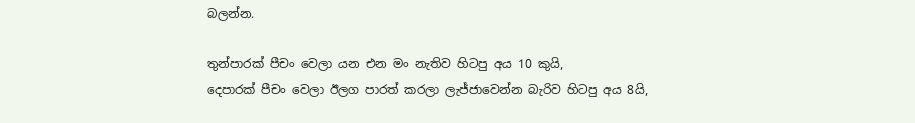බලන්න.

තුන්පාරක් පීචං වෙලා යන එන මං නැතිව හිටපු අය 10 කුයි,
දෙපාරක් පීචං වෙලා ඊලග පාරත් කරලා ලැජ්ජාවෙන්න බැරිව හිටපු අය 8යි,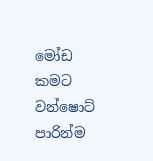මෝඩ කමට වන්ෂොට් පාරින්ම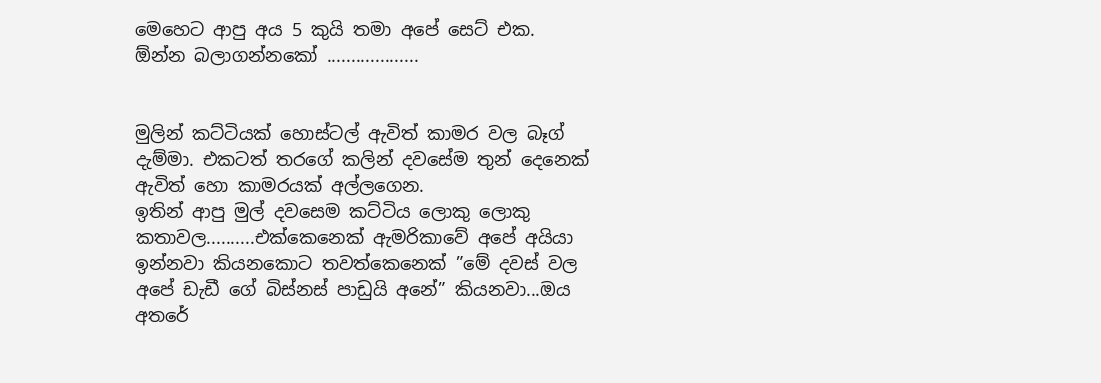මෙහෙට ආපු අය 5 කුයි තමා අපේ සෙට් එක.
ඕන්න බලාගන්නකෝ ...................


මුලින් කට්ටියක් හොස්ටල් ඇවිත් කාමර වල බෑග් දැම්මා. එකටත් තරගේ කලින් දවසේම තුන් දෙනෙක් ඇවිත් හො කාමරයක් අල්ලගෙන.
ඉතින් ආපු මුල් දවසෙම කට්ටිය ලොකු ලොකු කතාවල..........එක්කෙනෙක් ඇමරිකාවේ අපේ අයියා ඉන්නවා කියනකොට තවත්කෙනෙක් ‍”මේ දවස් වල අපේ ඩැඩී ගේ බිස්නස් පාඩුයි අනේ” කියනවා...ඔය අතරේ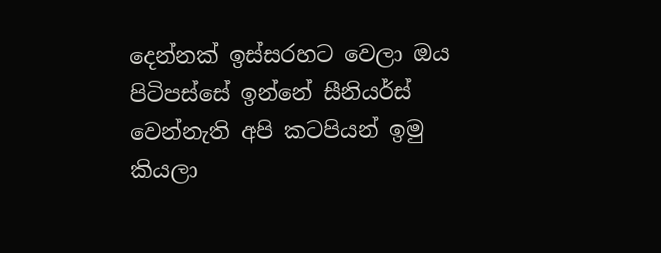දෙන්නක් ඉස්සරහට වෙලා ඔය පිටිපස්සේ ඉන්නේ සීනියර්ස් වෙන්නැති අපි කටපියන් ඉමු කියලා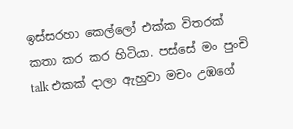ඉස්සරහා කෙල්ලෝ එක්ක විතරක් කතා කර කර හිටියා. පස්සේ මං පුංචි talk එකක් දාලා ඇහුවා මචං උඹගේ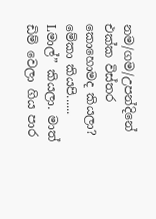නම/ගම/උපන්දිනේ එක්ක විස්තර කොහොමද කියලා? මේකා කියපි...... Lමාල්” කියලා. මාත් ඩිම් වෙලා ගිය පාර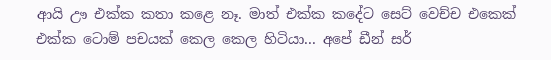ආයි ඌ එක්ක කතා කළෙ නෑ. මාත් එක්ක කදේට සෙට් වෙච්ච එකෙක් එක්ක ටොම් පචයක් කෙල කෙල හිටියා... අපේ ඩීන් සර්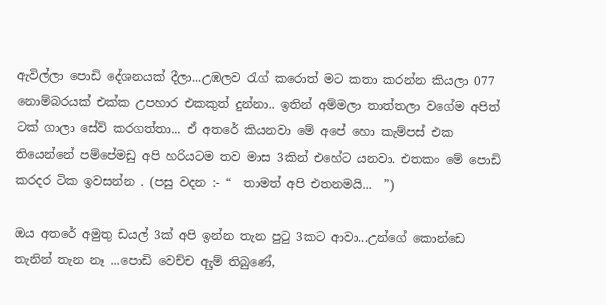ඇවිල්ලා පොඩි දේශනයක් දීලා...උඹලව රැග් කරොත් මට කතා කරන්න කියලා 077 නොම්බරයක් එක්ක උපහාර එකකුත් දුන්නා.. ඉතින් අම්මලා තාත්තලා වගේම අපිත් ටක් ගාලා සේව් කරගත්තා... ඒ අතරේ කියනවා මේ අපේ හො කැම්පස් එක තියෙන්නේ පම්පේමඩු අපි හරියටම තව මාස 3කින් එහේට යනවා. එතකං මේ පොඩි කරදර ටික ඉවසන්න . (පසු වදන :- “  තාමත් අපි එතනමයි...  ”)

ඔය අතරේ අමුතු ඩයල් 3ක් අපි ඉන්න තැන පුටු 3කට ආවා...උන්ගේ කොන්ඩෙ තැනින් තැන නෑ ...පොඩි වෙච්ච ඇුම් තිබුණේ,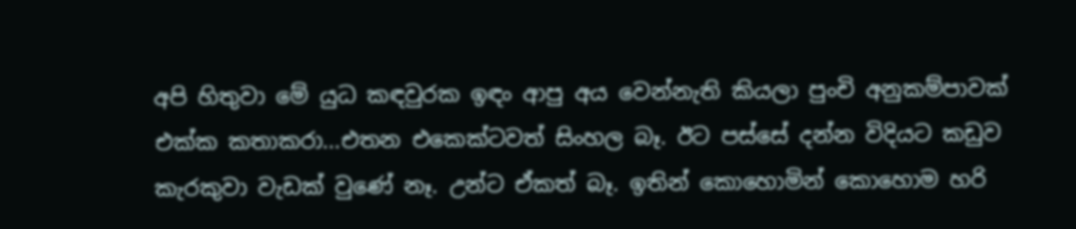අපි හිතුවා මේ යුධ කඳවුරක ඉඳං ආපු අය වෙන්නැති කියලා පුංචි අනුකම්පාවක් එක්ක කතාකරා...එතන එකෙක්ටවත් සිංහල බෑ. ඊට පස්සේ දන්න විදියට කඩුව කැරකුවා වැඩක් වුණේ නෑ. උන්ට ඒකත් බෑ. ඉතින් කොහොමින් කොහොම හරි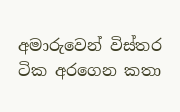අමාරුවෙන් විස්තර ටික අරගෙන කතා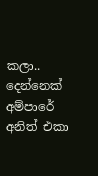කලා.. දෙන්නෙක් අම්පාරේ අනිත් එකා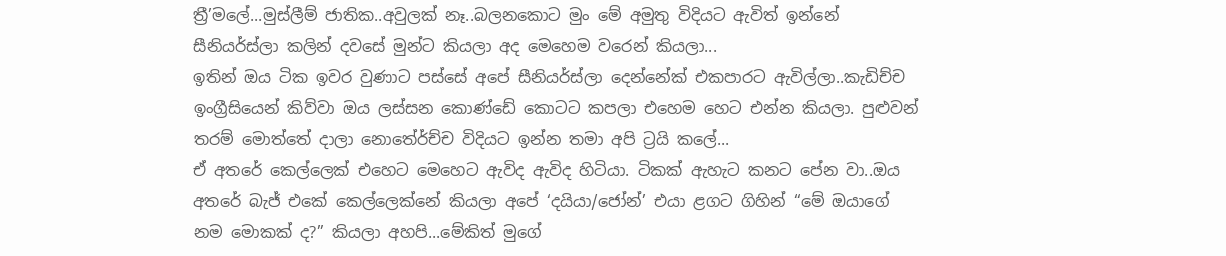ත්‍රී’මලේ...මුස්ලීම් ජාතික..අවුලක් නෑ..බලනකොට මුං මේ අමුතු විදියට ඇවිත් ඉන්නේ සීනියර්ස්ලා කලින් දවසේ මුන්ට කියලා අද මෙහෙම වරෙන් කියලා...
ඉතින් ඔය ටික ඉවර වුණාට පස්සේ අපේ සීනියර්ස්ලා දෙන්නේක් එකපාරට ඇවිල්ලා..කැඩිච්ච ඉංග්‍රීසියෙන් කිව්වා ඔය ලස්සන කොණ්ඩේ කොටට කපලා එහෙම හෙට එන්න කියලා. පුළුවන් තරම් මොත්තේ දාලා නොතේර්ච්ච විදියට ඉන්න තමා අපි ට්‍රයි කලේ...
ඒ අතරේ කෙල්ලෙක් එහෙට මෙහෙට ඇවිද ඇවිද හිටියා. ටිකක් ඇහැට කනට පේන වා..ඔය අතරේ බැජ් එකේ කෙල්ලෙක්නේ කියලා අපේ ‘දයියා/ජෝන්’ එයා ළගට ගිහින් “මේ ඔයාගේ නම මොකක් ද?” කියලා අහපි...මේකිත් මුගේ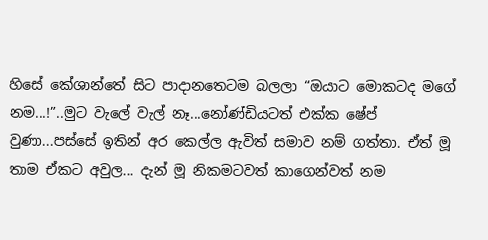හිසේ කේශාන්තේ සිට පාදානතෙටම බලලා “ඔයාට මොකටද මගේ නම...!”..මුට වැලේ වැල් නෑ...නෝණ්ඩියටත් එක්ක ෂේප් වුණා...පස්සේ ඉතින් අර කෙල්ල ඇවිත් සමාව නම් ගත්තා. ඒත් මූ තාම ඒකට අවුල... දැන් මූ නිකමටවත් කාගෙන්වත් නම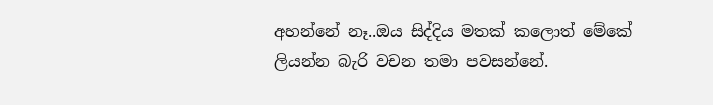අහන්නේ නෑ..ඔය සිද්දිය මතක් කලොත් මේ‍කේ ලියන්න බැරි වචන තමා පවසන්නේ.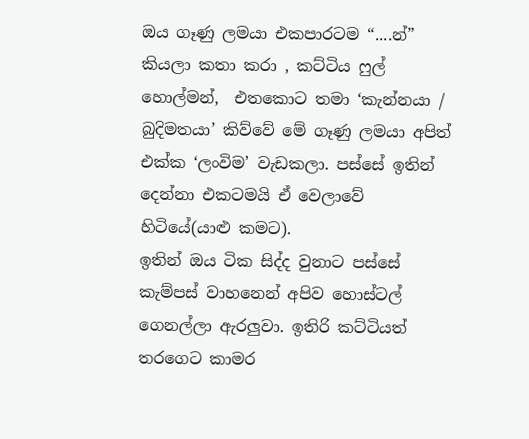ඔය ගෑණු ලමයා එකපාරටම “....න්” කියලා කතා කරා , කට්ටිය ෆුල් හොල්මන්,  එතකොට තමා ‘කැන්නයා / බුදිමතයා’ කිව්වේ මේ ගෑණු ලමයා අපිත් එක්ක ‘ලංවිම’ වැඩකලා. පස්සේ ඉතින් දෙන්නා එකටමයි ඒ වෙලාවේ හිටියේ(යාළු කමට).
ඉතින් ඔය ටික සිද්ද වුනාට පස්සේ කැම්පස් වාහනෙන් අපිව හොස්ටල් ගෙනල්ලා ඇරලුවා. ඉතිරි කට්ටියත් තරගෙට කාමර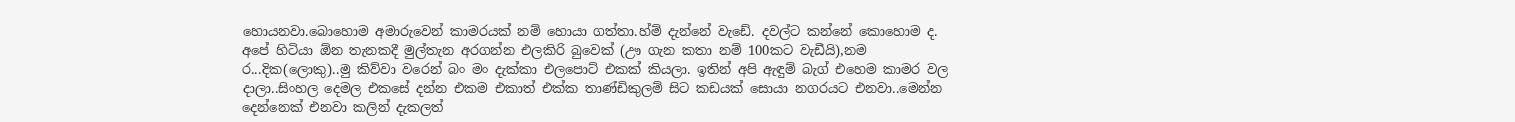හොයනවා.බොහොම අමාරුවෙන් කාමරයක් නම් හොයා ගත්තා.හ්ම් දැන්නේ වැඩේ. දවල්ට කන්නේ කොහොම ද. අපේ හිටියා ඕන තැනකදී මුල්තැන අරගන්න එලකිරි බුවෙක් (ඌ ගැන කතා නම් 100කට වැඩීයි),නම ර...දික(ලොකු)..මු කිව්වා වරෙන් බං මං දැක්කා එලපොට් එකක් කියලා. ඉතින් අපි ඇඳුම් බැග් එහෙම කාමර වල දාලා..සිංහල දෙමල එකසේ දන්න එකම එකාත් එක්ක තාණ්ඩිකුලම් සිට කඩයක් සොයා නගරයට එනවා..මෙන්න දෙන්නෙක් එනවා කලින් දැකලත්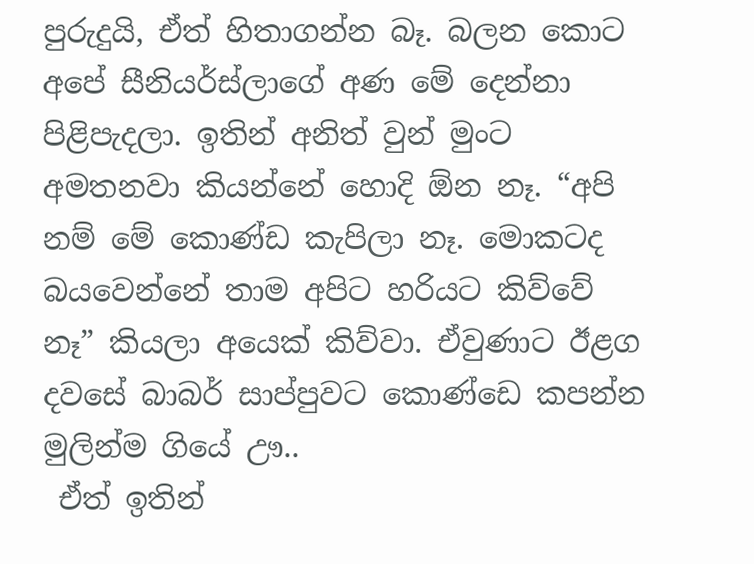පුරුදුයි, ඒත් හිතාගන්න බෑ. බලන කොට අපේ සීනියර්ස්ලාගේ අණ මේ දෙන්නා පිළිපැදලා. ඉතින් අනිත් වුන් මුංට අමතනවා කියන්නේ හොදි ඕන නෑ. “අපි නම් මේ කොණ්ඩ කැපිලා නෑ. මොකටද බයවෙන්නේ තාම අපිට හරියට කිව්වේ නෑ” කියලා අයෙක් කිව්වා. ඒවුණාට ඊළග දවසේ බාබර් සාප්පුවට කොණ්ඩෙ කපන්න මුලින්ම ගියේ ඌ..
 ඒත් ඉතින්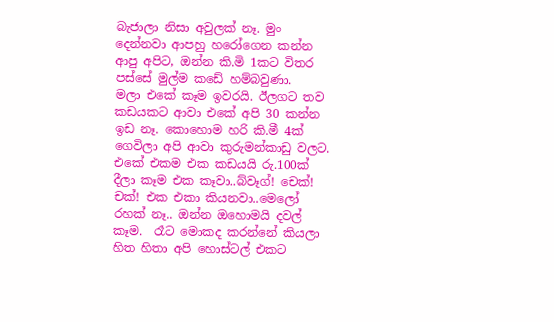බැජාලා නිසා අවුලක් නෑ. මුං දෙන්නවා ආපහු හරෝගෙන කන්න ආපු අපිට, ඔන්න කි.මි 1කට විතර පස්සේ මුල්ම කඩේ හම්බවුණා.
මලා එකේ කෑම ඉවරයි. ඊලගට තව කඩයකට ආවා එකේ අපි 30 කන්න ඉඩ නෑ. කොහොම හරි කි.මී 4ක් ගෙවිලා අපි ආවා කුරුමන්කාඩු වලට. එකේ එකම එක කඩයයි රු.100ක් දීලා කෑම එක කෑවා..බ්වෑග්! චෙක්! චක්! එක එකා කියනවා..මෙලෝ රහක් නෑ.. ඔන්න ඔහොමයි දවල් කෑම.  රෑට මොකද කරන්නේ කියලා හිත හිතා අපි හොස්ටල් එකට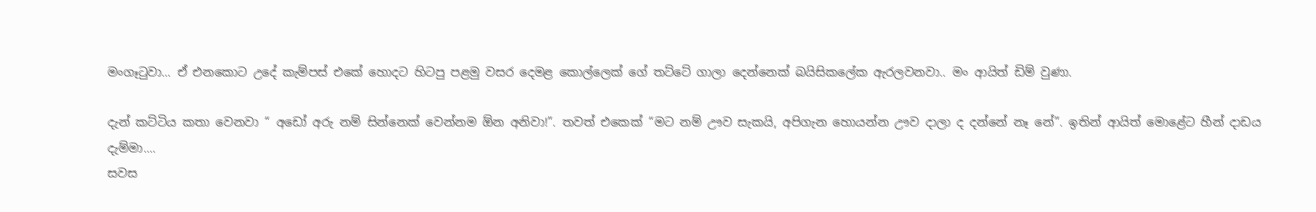මංගෑටුවා... ඒ එනකොට උදේ කැම්පස් එකේ හොදට හිටපු පළමු වසර දෙමළ කොල්ලෙක් ‍ගේ තට්ටේ ගාලා දෙන්නෙක් බයිසිකලේක ඇරලවනවා.. මං ආයිත් ඩිම් වුණා.

දැන් කට්ටිය කතා වෙනවා “ අඩෝ අරු නම් සින්නෙක් වෙන්නම ඕන අනිවා!”. තවත් එකෙක් “මට නම් ඌව සැකයි, අපිගැන හොයන්න ඌව දාලා ද දන්නේ නෑ නේ”. ඉතින් ආයිත් මොළේට හීන් දාඩය දැම්මා....
සවස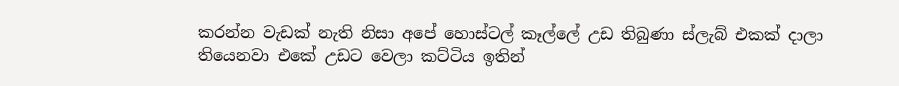කරන්න වැඩක් නැති නිසා අපේ හොස්ටල් කෑල්ලේ උඩ තිබුණා ස්ලැබ් එකක් දාලා තියෙනවා එකේ උඩට වෙලා කට්ටිය ඉතින්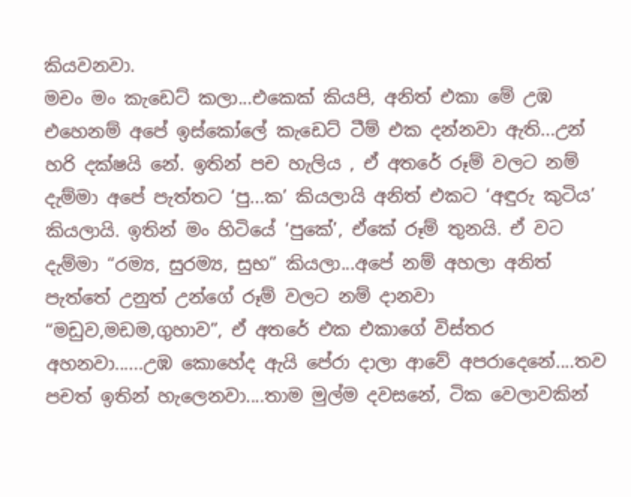කියවනවා.
මචං මං කැඩෙට් කලා...එකෙක් කියපි, අනිත් එකා මේ උඹ එහෙනම් අපේ ඉස්කෝලේ කැඩෙට් ටීම් එක දන්නවා ඇති...උන් හරි දක්ෂයි නේ. ඉතින් පච හැලිය , ඒ අතරේ රූම් වලට නම් දැම්මා අපේ පැත්තට ‘පු...ක’ කියලායි අනිත් එකට ‘අඳුරු කුටිය’ කියලායි. ඉතින් මං හිටියේ ‘පුකේ’, ඒකේ රූම් තුනයි. ඒ වට දැම්මා “රම්‍ය, සුරම්‍ය, සුභ” කියලා...අපේ නම් අහලා අනිත් පැත්තේ උනුත් උන්ගේ රූම් වලට නම් දානවා “මඩුව,මඩම,ගුහාව”, ඒ අතරේ එක එකාගේ විස්තර අහනවා......උඹ කොහේද ඇයි පේරා දාලා ආවේ අපරාදෙනේ....තව පචත් ඉතින් හැලෙනවා....තාම මුල්ම දවසනේ, ටික වෙලාවකින්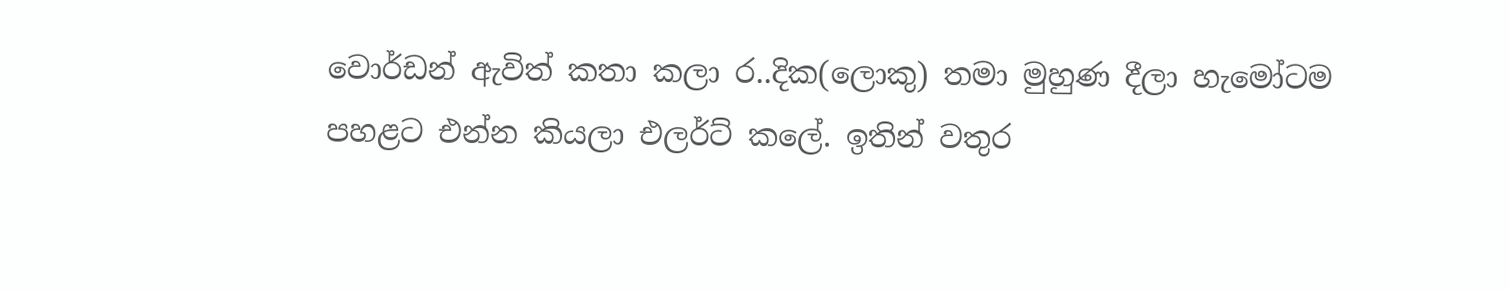වොර්ඩන් ඇවිත් කතා කලා ර..දික(ලොකු) තමා මුහුණ දීලා හැමෝටම පහළට එන්න කියලා එලර්ට් කලේ. ඉතින් වතුර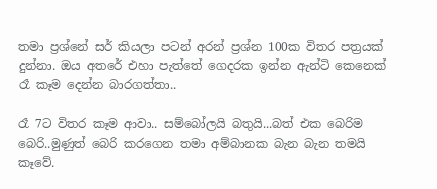තමා ප්‍රශ්නේ සර් කියලා පටන් අරන් ප්‍රශ්න 100ක විතර පත්‍රයක් දුන්නා. ඔය අතරේ එහා පැත්තේ ගෙදරක ඉන්න ඇන්ටි කෙනෙක් රෑ කෑම දෙන්න බාරගත්තා..

රෑ 7ට විතර කෑම ආවා.. සම්බෝලයි බතුයි...බත් එක බෙරිම බෙරි..මුණුත් බෙරි කරගෙන තමා අම්බානක බැන බැන තමයි කෑවේ.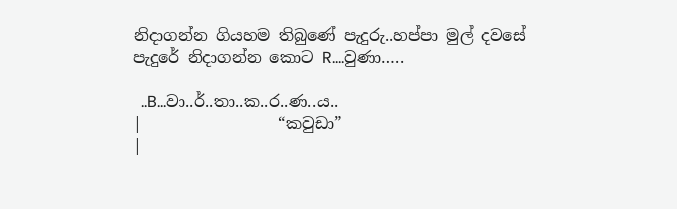නිදාගන්න ගියහම තිබුණේ පැදුරු..හප්පා මුල් දවසේ පැදුරේ නිදාගන්න කොට R….වුණා…..

  ..B...වා..ර්..තා..ක..ර..ණ..ය..
|                 “කවුඩා”                         |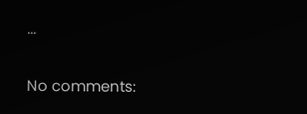...

No comments: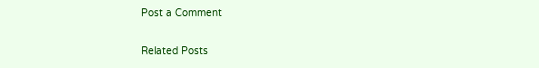Post a Comment

Related Posts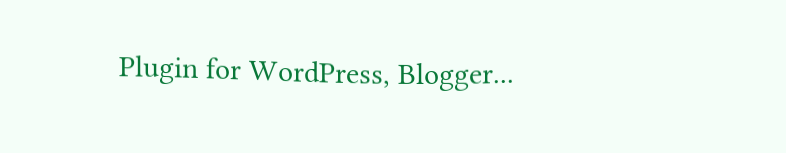Plugin for WordPress, Blogger...